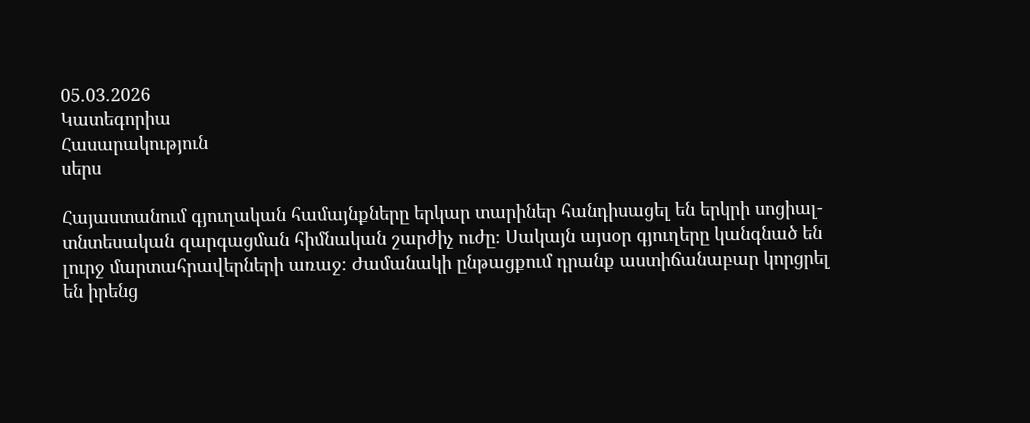05.03.2026
Կատեգորիա
Հասարակություն
սերս

Հայաստանում գյուղական համայնքները երկար տարիներ հանդիսացել են երկրի սոցիալ-տնտեսական զարգացման հիմնական շարժիչ ուժը։ Սակայն այսօր գյուղերը կանգնած են լուրջ մարտահրավերների առաջ։ Ժամանակի ընթացքում դրանք աստիճանաբար կորցրել են իրենց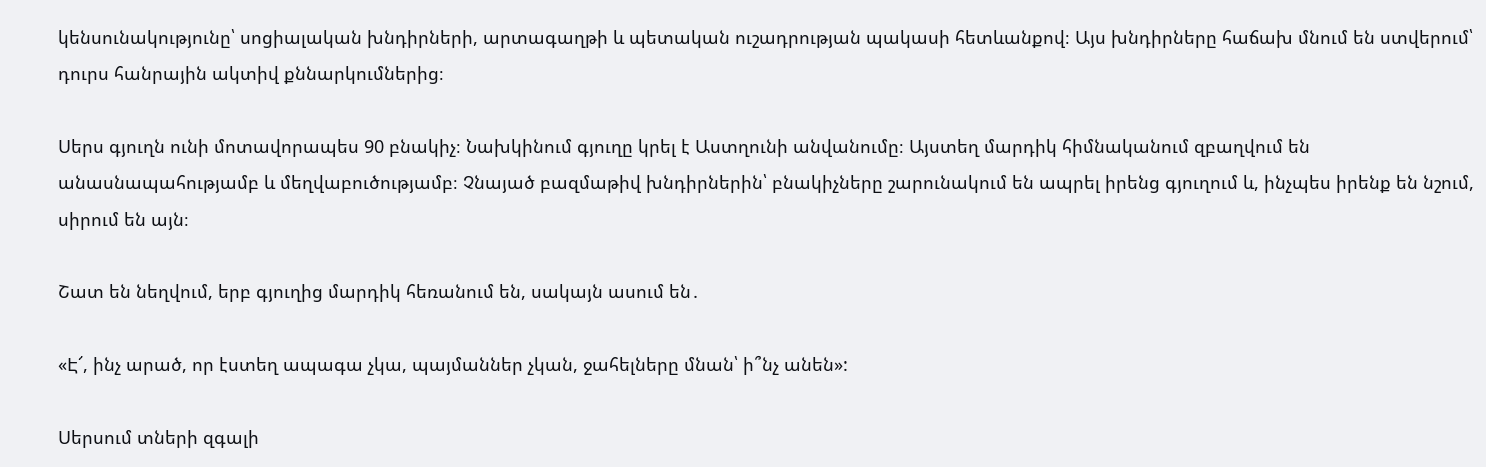կենսունակությունը՝ սոցիալական խնդիրների, արտագաղթի և պետական ուշադրության պակասի հետևանքով։ Այս խնդիրները հաճախ մնում են ստվերում՝ դուրս հանրային ակտիվ քննարկումներից։

Սերս գյուղն ունի մոտավորապես 90 բնակիչ։ Նախկինում գյուղը կրել է Աստղունի անվանումը։ Այստեղ մարդիկ հիմնականում զբաղվում են անասնապահությամբ և մեղվաբուծությամբ։ Չնայած բազմաթիվ խնդիրներին՝ բնակիչները շարունակում են ապրել իրենց գյուղում և, ինչպես իրենք են նշում, սիրում են այն։

Շատ են նեղվում, երբ գյուղից մարդիկ հեռանում են, սակայն ասում են․

«Է՜, ինչ արած, որ էստեղ ապագա չկա, պայմաններ չկան, ջահելները մնան՝ ի՞նչ անեն»:

Սերսում տների զգալի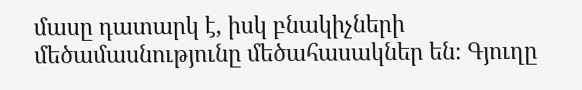մասը դատարկ է, իսկ բնակիչների մեծամասնությունը մեծահասակներ են։ Գյուղը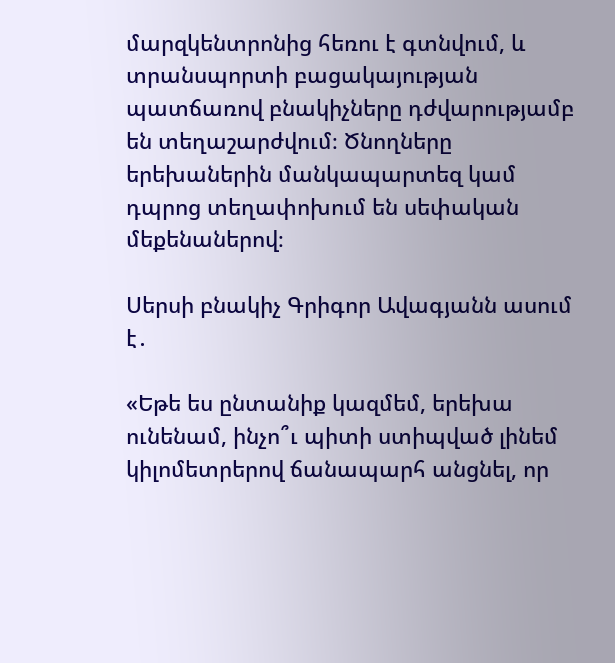մարզկենտրոնից հեռու է գտնվում, և տրանսպորտի բացակայության պատճառով բնակիչները դժվարությամբ են տեղաշարժվում։ Ծնողները երեխաներին մանկապարտեզ կամ դպրոց տեղափոխում են սեփական մեքենաներով։

Սերսի բնակիչ Գրիգոր Ավագյանն ասում է․

«Եթե ես ընտանիք կազմեմ, երեխա ունենամ, ինչո՞ւ պիտի ստիպված լինեմ կիլոմետրերով ճանապարհ անցնել, որ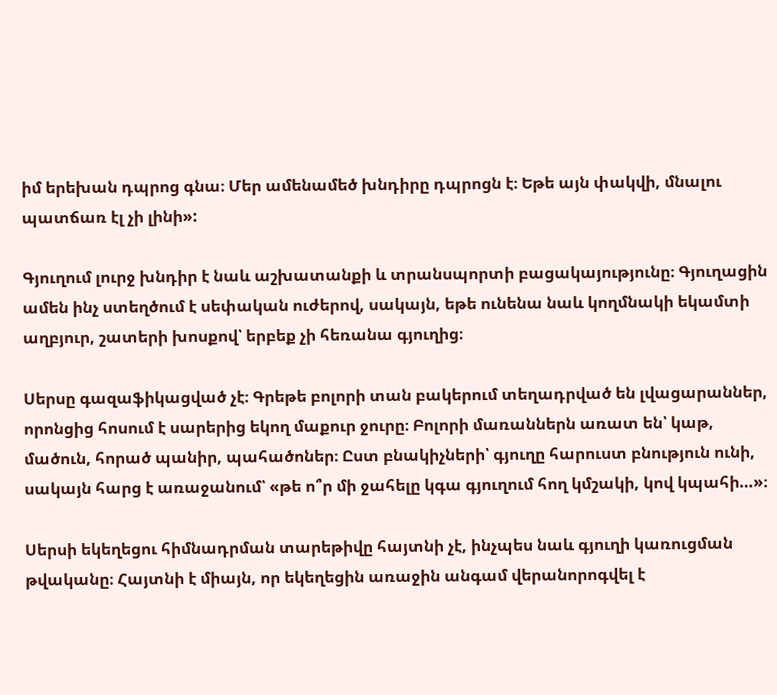իմ երեխան դպրոց գնա։ Մեր ամենամեծ խնդիրը դպրոցն է։ Եթե այն փակվի, մնալու պատճառ էլ չի լինի»:

Գյուղում լուրջ խնդիր է նաև աշխատանքի և տրանսպորտի բացակայությունը։ Գյուղացին ամեն ինչ ստեղծում է սեփական ուժերով, սակայն, եթե ունենա նաև կողմնակի եկամտի աղբյուր, շատերի խոսքով՝ երբեք չի հեռանա գյուղից։

Սերսը գազաֆիկացված չէ։ Գրեթե բոլորի տան բակերում տեղադրված են լվացարաններ, որոնցից հոսում է սարերից եկող մաքուր ջուրը։ Բոլորի մառաններն առատ են՝ կաթ, մածուն, հորած պանիր, պահածոներ։ Ըստ բնակիչների՝ գյուղը հարուստ բնություն ունի, սակայն հարց է առաջանում՝ «թե ո՞ր մի ջահելը կգա գյուղում հող կմշակի, կով կպահի…»։

Սերսի եկեղեցու հիմնադրման տարեթիվը հայտնի չէ, ինչպես նաև գյուղի կառուցման թվականը։ Հայտնի է միայն, որ եկեղեցին առաջին անգամ վերանորոգվել է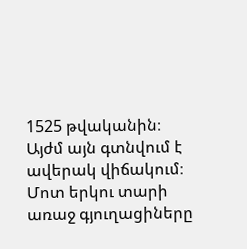1525 թվականին։ Այժմ այն գտնվում է ավերակ վիճակում։ Մոտ երկու տարի առաջ գյուղացիները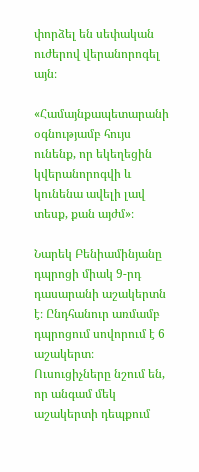փորձել են սեփական ուժերով վերանորոգել այն։

«Համայնքապետարանի օգնությամբ հույս ունենք, որ եկեղեցին կվերանորոգվի և կունենա ավելի լավ տեսք, քան այժմ»։

Նարեկ Բենիամինյանը դպրոցի միակ 9-րդ դասարանի աշակերտն է։ Ընդհանուր առմամբ դպրոցում սովորում է 6 աշակերտ։ Ուսուցիչները նշում են, որ անգամ մեկ աշակերտի դեպքում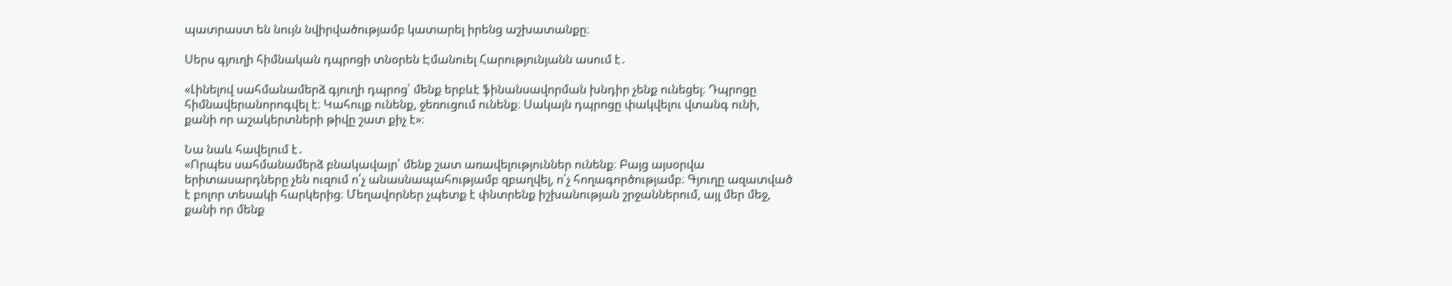պատրաստ են նույն նվիրվածությամբ կատարել իրենց աշխատանքը։

Սերս գյուղի հիմնական դպրոցի տնօրեն Էմանուել Հարությունյանն ասում է․

«Լինելով սահմանամերձ գյուղի դպրոց՝ մենք երբևէ ֆինանսավորման խնդիր չենք ունեցել։ Դպրոցը հիմնավերանորոգվել է։ Կահույք ունենք, ջեռուցում ունենք։ Սակայն դպրոցը փակվելու վտանգ ունի, քանի որ աշակերտների թիվը շատ քիչ է»։

Նա նաև հավելում է․
«Որպես սահմանամերձ բնակավայր՝ մենք շատ առավելություններ ունենք։ Բայց այսօրվա երիտասարդները չեն ուզում ո՛չ անասնապահությամբ զբաղվել, ո՛չ հողագործությամբ։ Գյուղը ազատված է բոլոր տեսակի հարկերից։ Մեղավորներ չպետք է փնտրենք իշխանության շրջաններում, այլ մեր մեջ, քանի որ մենք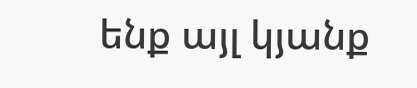ենք այլ կյանք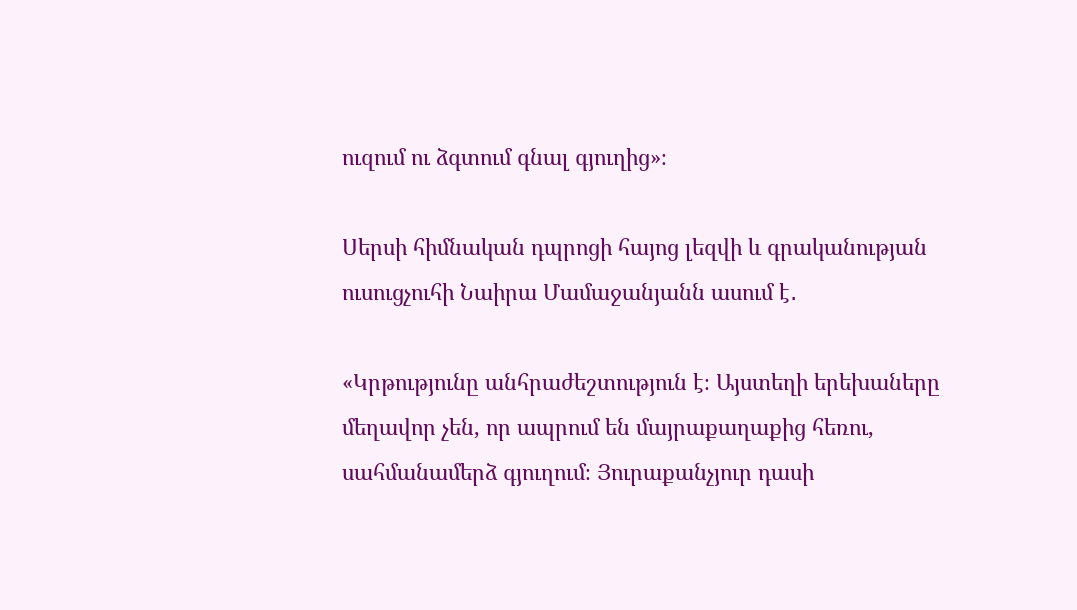ուզում ու ձգտում գնալ գյուղից»։

Սերսի հիմնական դպրոցի հայոց լեզվի և գրականության ուսուցչուհի Նաիրա Մամաջանյանն ասում է․

«Կրթությունը անհրաժեշտություն է։ Այստեղի երեխաները մեղավոր չեն, որ ապրում են մայրաքաղաքից հեռու, սահմանամերձ գյուղում։ Յուրաքանչյուր դասի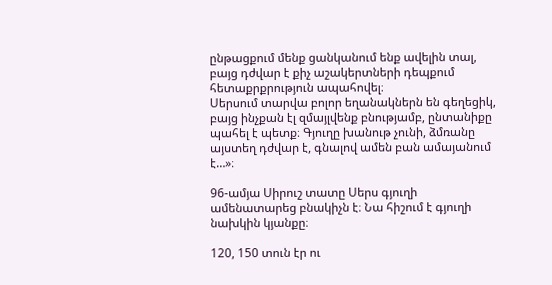ընթացքում մենք ցանկանում ենք ավելին տալ, բայց դժվար է քիչ աշակերտների դեպքում հետաքրքրություն ապահովել։
Սերսում տարվա բոլոր եղանակներն են գեղեցիկ, բայց ինչքան էլ զմայլվենք բնությամբ, ընտանիքը պահել է պետք։ Գյուղը խանութ չունի, ձմռանը այստեղ դժվար է, գնալով ամեն բան ամայանում է…»։

96-ամյա Սիրուշ տատը Սերս գյուղի ամենատարեց բնակիչն է։ Նա հիշում է գյուղի նախկին կյանքը։

120, 150 տուն էր ու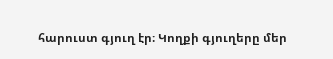հարուստ գյուղ էր։ Կողքի գյուղերը մեր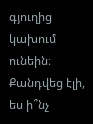գյուղից կախում ունեին։ Քանդվեց էլի, ես ի՞նչ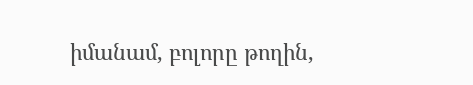իմանամ, բոլորը թողին,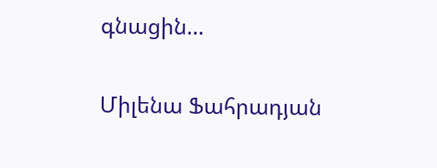գնացին…


Միլենա Ֆահրադյան